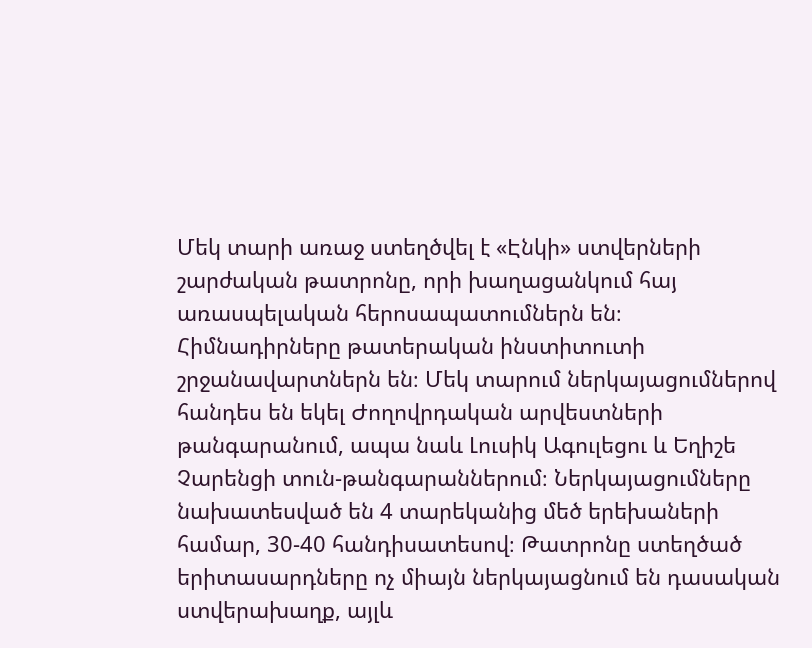Մեկ տարի առաջ ստեղծվել է «Էնկի» ստվերների շարժական թատրոնը, որի խաղացանկում հայ առասպելական հերոսապատումներն են։ Հիմնադիրները թատերական ինստիտուտի շրջանավարտներն են։ Մեկ տարում ներկայացումներով հանդես են եկել Ժողովրդական արվեստների թանգարանում, ապա նաև Լուսիկ Ագուլեցու և Եղիշե Չարենցի տուն-թանգարաններում։ Ներկայացումները նախատեսված են 4 տարեկանից մեծ երեխաների համար, 30-40 հանդիսատեսով։ Թատրոնը ստեղծած երիտասարդները ոչ միայն ներկայացնում են դասական ստվերախաղք, այլև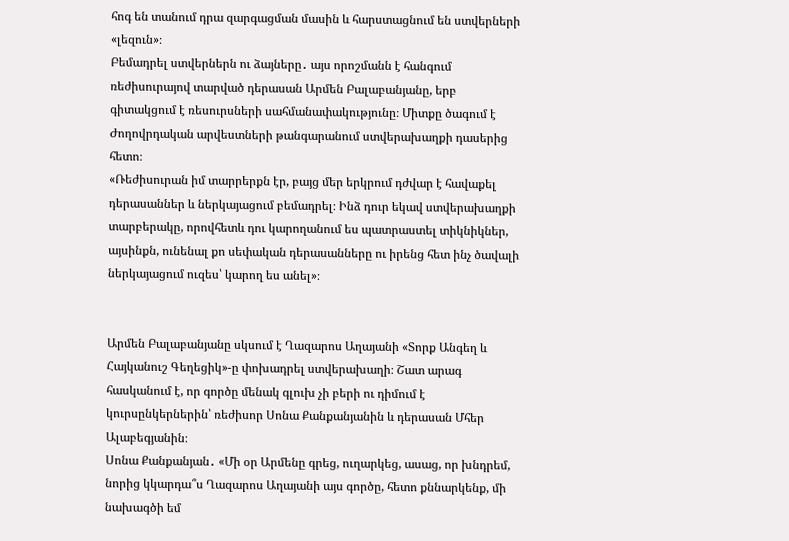հոգ են տանում դրա զարգացման մասին և հարստացնում են ստվերների «լեզուն»։
Բեմադրել ստվերներն ու ձայները․ այս որոշմանն է հանգում ռեժիսուրայով տարված դերասան Արմեն Բալաբանյանը, երբ գիտակցում է ռեսուրսների սահմանափակությունը։ Միտքը ծագում է Ժողովրդական արվեստների թանգարանում ստվերախաղքի դասերից հետո։
«Ռեժիսուրան իմ տարրերքն էր, բայց մեր երկրում դժվար է հավաքել դերասաններ և ներկայացում բեմադրել։ Ինձ դուր եկավ ստվերախաղքի տարբերակը, որովհետև դու կարողանում ես պատրաստել տիկնիկներ, այսինքն, ունենալ քո սեփական դերասանները ու իրենց հետ ինչ ծավալի ներկայացում ուզես՝ կարող ես անել»։


Արմեն Բալաբանյանը սկսում է Ղազարոս Աղայանի «Տորք Անգեղ և Հայկանուշ Գեղեցիկ»-ը փոխադրել ստվերախաղի։ Շատ արագ հասկանում է, որ գործը մենակ գլուխ չի բերի ու դիմում է կուրսընկերներին՝ ռեժիսոր Սոնա Քանքանյանին և դերասան Մհեր Ալաբեգյանին։
Սոնա Քանքանյան․ «Մի օր Արմենը գրեց, ուղարկեց, ասաց, որ խնդրեմ, նորից կկարդա՞ս Ղազարոս Աղայանի այս գործը, հետո քննարկենք, մի նախագծի եմ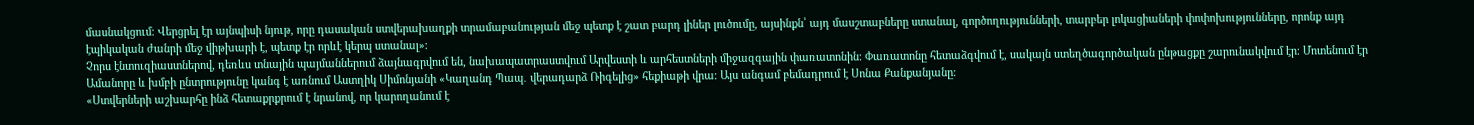մասնակցում։ Վերցրել էր այնպիսի նյութ, որը դասական ստվերախաղքի տրամաբանության մեջ պետք է շատ բարդ լիներ լուծումը, այսինքն՝ այդ մասշտաբները ստանալ, գործողությունների, տարբեր լոկացիաների փոփոխությունները, որոնք այդ էպիկական ժանրի մեջ վիթխարի է, պետք էր որևէ կերպ ստանալ»։
Չորս էնտուզիաստներով, դեռևս տնային պայմաններում ձայնագրվում են, նախապատրաստվում Արվեստի և արհեստների միջազգային փառատոնին։ Փառատոնը հետաձգվում է, սակայն ստեղծագործական ընթացքը շարունակվում էր։ Մոտենում էր Ամանորը և խմբի ընտրությունը կանգ է առնում Աստղիկ Սիմոնյանի «Կաղանդ Պապ․ վերադարձ Ռիգելից» հեքիաթի վրա։ Այս անգամ բեմադրում է Սոնա Քանքանյանը։
«Ստվերների աշխարհը ինձ հետաքրքրում է նրանով, որ կարողանում է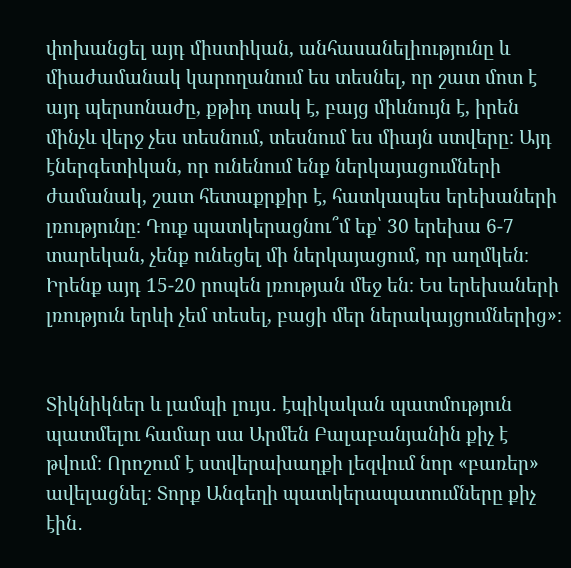փոխանցել այդ միստիկան, անհասանելիությունը և միաժամանակ կարողանում ես տեսնել, որ շատ մոտ է այդ պերսոնաժը, քթիդ տակ է, բայց միևնույն է, իրեն մինչև վերջ չես տեսնում, տեսնում ես միայն ստվերը։ Այդ էներգետիկան, որ ունենում ենք ներկայացումների ժամանակ, շատ հետաքրքիր է, հատկապես երեխաների լռությունը։ Դուք պատկերացնու՞մ եք՝ 30 երեխա 6-7 տարեկան, չենք ունեցել մի ներկայացում, որ աղմկեն։ Իրենք այդ 15-20 րոպեն լռության մեջ են։ Ես երեխաների լռություն երևի չեմ տեսել, բացի մեր ներակայցումներից»։


Տիկնիկներ և լամպի լույս․ էպիկական պատմություն պատմելու համար սա Արմեն Բալաբանյանին քիչ է թվում։ Որոշում է ստվերախաղքի լեզվում նոր «բառեր» ավելացնել։ Տորք Անգեղի պատկերապատումները քիչ էին․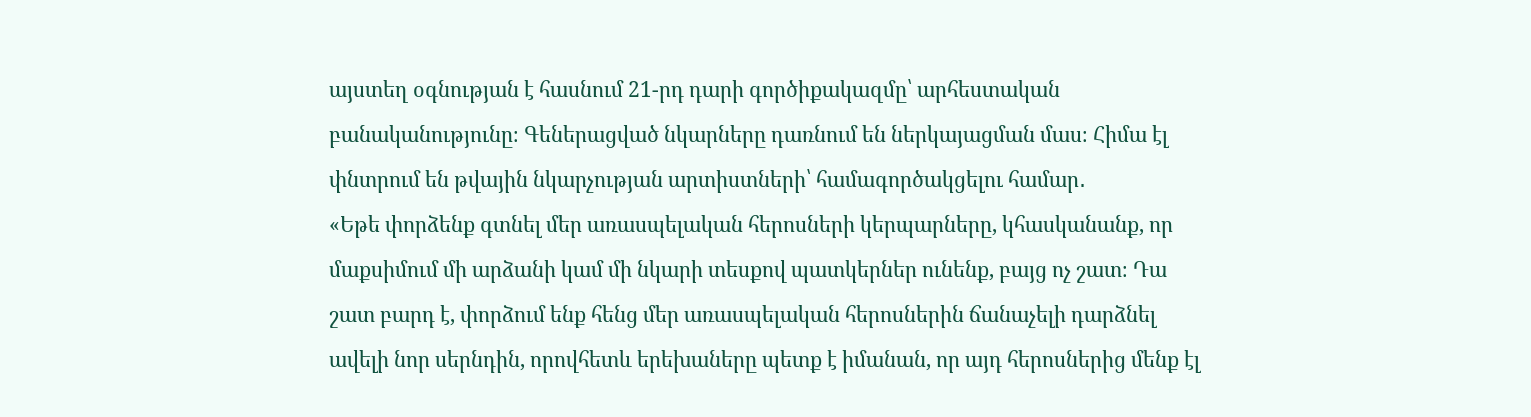այստեղ օգնության է հասնում 21-րդ դարի գործիքակազմը՝ արհեստական բանականությունը։ Գեներացված նկարները դառնում են ներկայացման մաս։ Հիմա էլ փնտրում են թվային նկարչության արտիստների՝ համագործակցելու համար․
«Եթե փորձենք գտնել մեր առասպելական հերոսների կերպարները, կհասկանանք, որ մաքսիմում մի արձանի կամ մի նկարի տեսքով պատկերներ ունենք, բայց ոչ շատ։ Դա շատ բարդ է, փորձում ենք հենց մեր առասպելական հերոսներին ճանաչելի դարձնել ավելի նոր սերնդին, որովհետև երեխաները պետք է իմանան, որ այդ հերոսներից մենք էլ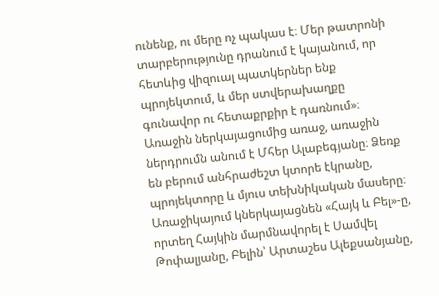ունենք, ու մերը ոչ պակաս է։ Մեր թատրոնի տարբերությունը դրանում է կայանում, որ հետևից վիզուալ պատկերներ ենք պրոյեկտում, և մեր ստվերախաղքը գունավոր ու հետաքրքիր է դառնում»։
Առաջին ներկայացումից առաջ, առաջին ներդրումն անում է Մհեր Ալաբեգյանը։ Ձեռք են բերում անհրաժեշտ կտորե էկրանը, պրոյեկտորը և մյուս տեխնիկական մասերը։ Առաջիկայում կներկայացնեն «Հայկ և Բել»-ը, որտեղ Հայկին մարմնավորել է Սամվել Թոփալյանը, Բելին՝ Արտաշես Ալեքսանյանը,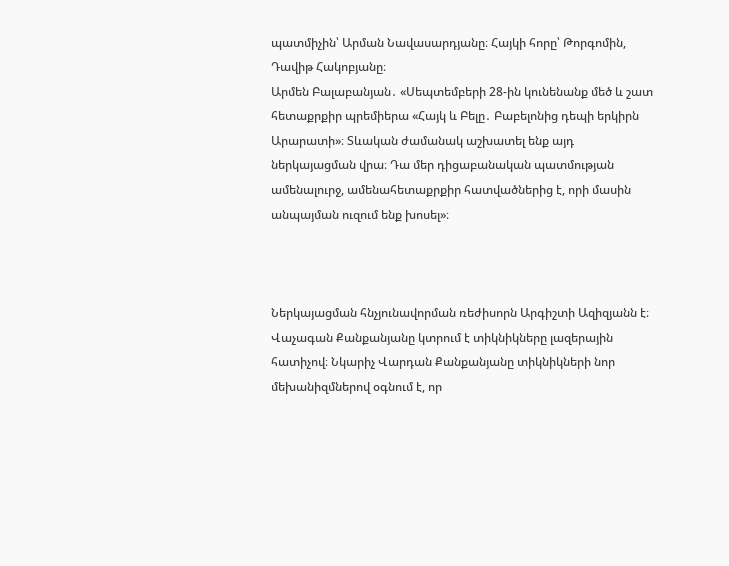պատմիչին՝ Արման Նավասարդյանը։ Հայկի հորը՝ Թորգոմին, Դավիթ Հակոբյանը։
Արմեն Բալաբանյան․ «Սեպտեմբերի 28-ին կունենանք մեծ և շատ հետաքրքիր պրեմիերա «Հայկ և Բելը․ Բաբելոնից դեպի երկիրն Արարատի»։ Տևական ժամանակ աշխատել ենք այդ ներկայացման վրա։ Դա մեր դիցաբանական պատմության ամենալուրջ, ամենահետաքրքիր հատվածներից է, որի մասին անպայման ուզում ենք խոսել»։



Ներկայացման հնչյունավորման ռեժիսորն Արգիշտի Ազիզյանն է։ Վաչագան Քանքանյանը կտրում է տիկնիկները լազերային հատիչով։ Նկարիչ Վարդան Քանքանյանը տիկնիկների նոր մեխանիզմներով օգնում է, որ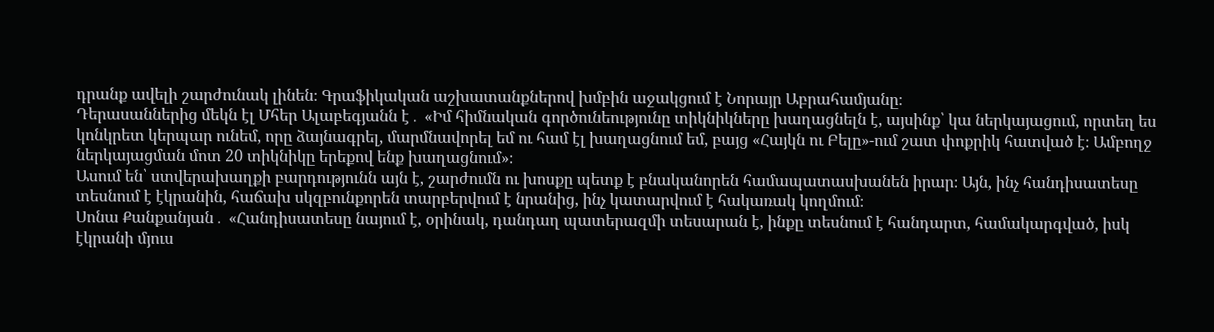դրանք ավելի շարժունակ լինեն։ Գրաֆիկական աշխատանքներով խմբին աջակցում է Նորայր Աբրահամյանը։
Դերասաններից մեկն էլ Մհեր Ալաբեգյանն է․ «Իմ հիմնական գործունեությունը տիկնիկները խաղացնելն է, այսինք՝ կա ներկայացում, որտեղ ես կոնկրետ կերպար ունեմ, որը ձայնագրել, մարմնավորել եմ ու համ էլ խաղացնում եմ, բայց «Հայկն ու Բելը»-ում շատ փոքրիկ հատված է։ Ամբողջ ներկայացման մոտ 20 տիկնիկը երեքով ենք խաղացնում»։
Ասում են՝ ստվերախաղքի բարդությունն այն է, շարժումն ու խոսքը պետք է բնականորեն համապատասխանեն իրար։ Այն, ինչ հանդիսատեսը տեսնում է էկրանին, հաճախ սկզբունքորեն տարբերվում է նրանից, ինչ կատարվում է հակառակ կողմում։
Սոնա Քանքանյան․ «Հանդիսատեսը նայում է, օրինակ, դանդաղ պատերազմի տեսարան է, ինքը տեսնում է հանդարտ, համակարգված, իսկ էկրանի մյուս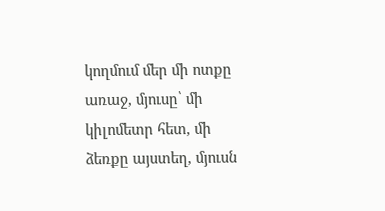կողմում մեր մի ոտքը առաջ, մյուսը՝ մի կիլոմետր հետ, մի ձեռքը այստեղ, մյուսն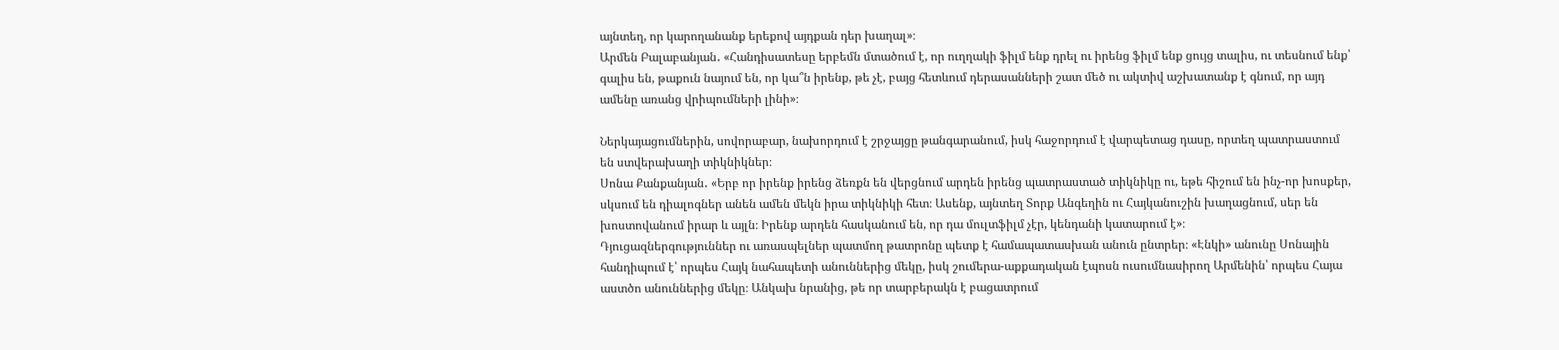այնտեղ, որ կարողանանք երեքով այդքան դեր խաղալ»։
Արմեն Բալաբանյան․ «Հանդիսատեսը երբեմն մտածում է, որ ուղղակի ֆիլմ ենք դրել ու իրենց ֆիլմ ենք ցույց տալիս, ու տեսնում ենք՝ գալիս են, թաքուն նայում են, որ կա՞ն իրենք, թե չէ, բայց հետևում դերասանների շատ մեծ ու ակտիվ աշխատանք է գնում, որ այդ ամենը առանց վրիպումների լինի»։

Ներկայացումներին, սովորաբար, նախորդում է շրջայցը թանգարանում, իսկ հաջորդում է վարպետաց դասը, որտեղ պատրաստում են ստվերախաղի տիկնիկներ։
Սոնա Քանքանյան․ «Երբ որ իրենք իրենց ձեռքն են վերցնում արդեն իրենց պատրաստած տիկնիկը ու, եթե հիշում են ինչ-որ խոսքեր, սկսում են դիալոգներ անեն ամեն մեկն իրա տիկնիկի հետ։ Ասենք, այնտեղ Տորք Անգեղին ու Հայկանուշին խաղացնում, սեր են խոստովանում իրար և այլն։ Իրենք արդեն հասկանում են, որ դա մուլտֆիլմ չէր, կենդանի կատարում է»։
Դյուցազներգություններ ու առասպելներ պատմող թատրոնը պետք է համապատասխան անուն ընտրեր։ «Էնկի» անունը Սոնային հանդիպում է՝ որպես Հայկ նահապետի անուններից մեկը, իսկ շումերա-աքքադական էպոսն ուսումնասիրող Արմենին՝ որպես Հայա աստծո անուններից մեկը։ Անկախ նրանից, թե որ տարբերակն է բացատրում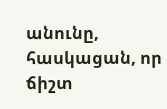անունը, հասկացան, որ ճիշտ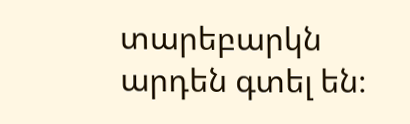տարեբարկն արդեն գտել են։